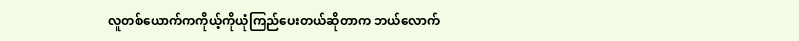လူတစ်ယောက်ကကိုယ့်ကိုယုံကြည်ပေးတယ်ဆိုတာက ဘယ်လောက်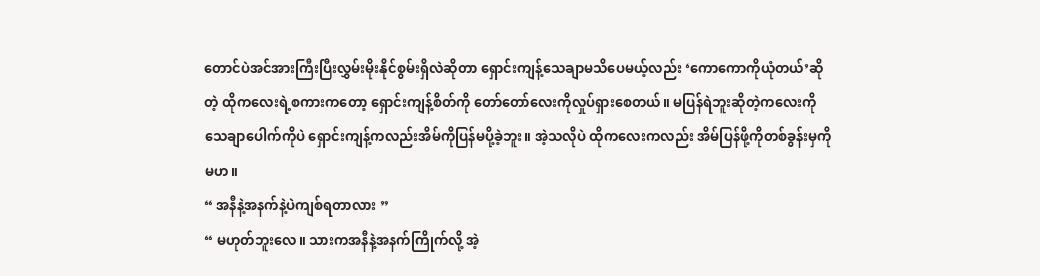တောင်ပဲအင်အားကြီးပြီးလွှမ်းမိုးနိုင်စွမ်းရှိလဲဆိုတာ ရှောင်းကျန့်သေချာမသိပေမယ့်လည်း ‘ကောကောကိုယုံတယ်’ဆိုတဲ့ ထိုကလေးရဲ့စကားကတော့ ရှောင်းကျန့်စိတ်ကို တော်တော်လေးကိုလှုပ်ရှားစေတယ်။ မပြန်ရဲဘူးဆိုတဲ့ကလေးကို သေချာပေါက်ကိုပဲ ရှောင်းကျန့်ကလည်းအိမ်ကိုပြန်မပို့ခဲ့ဘူး။ အဲ့သလိုပဲ ထိုကလေးကလည်း အိမ်ပြန်ဖို့ကိုတစ်ခွန်းမှကိုမဟ။
“ အနီနဲ့အနက်နဲ့ပဲကျစ်ရတာလား ”
“ မဟုတ်ဘူးလေ။ သားကအနီနဲ့အနက်ကြိုက်လို့ အဲ့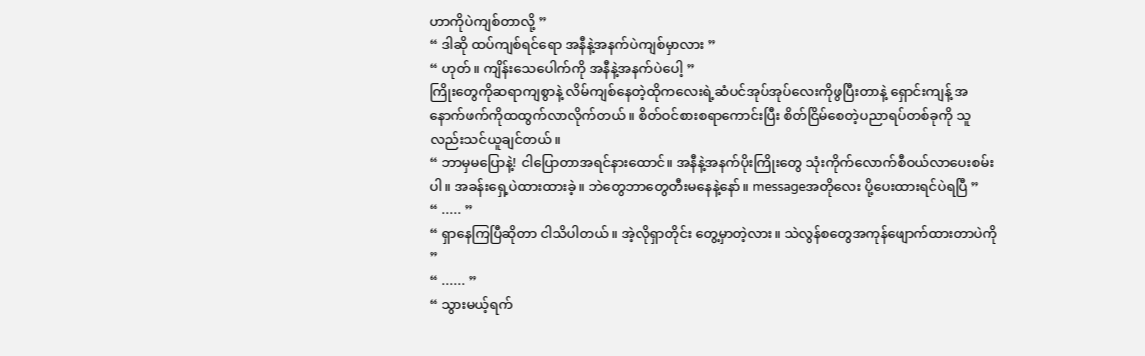ဟာကိုပဲကျစ်တာလို့ ”
“ ဒါဆို ထပ်ကျစ်ရင်ရော အနီနဲ့အနက်ပဲကျစ်မှာလား ”
“ ဟုတ်။ ကျိန်းသေပေါက်ကို အနီနဲ့အနက်ပဲပေါ့ ”
ကြိုးတွေကိုဆရာကျစွာနဲ့ လိမ်ကျစ်နေတဲ့ထိုကလေးရဲ့ဆံပင်အုပ်အုပ်လေးကိုဖွပြီးတာနဲ့ ရှောင်းကျန့် အနောက်ဖက်ကိုထထွက်လာလိုက်တယ်။ စိတ်ဝင်စားစရာကောင်းပြီး စိတ်ငြိမ်စေတဲ့ပညာရပ်တစ်ခုကို သူလည်းသင်ယူချင်တယ်။
“ ဘာမှမပြောနဲ့! ငါပြောတာအရင်နားထောင်။ အနီနဲ့အနက်ပိုးကြိုးတွေ သုံးကိုက်လောက်စီဝယ်လာပေးစမ်းပါ။ အခန်းရှေ့ပဲထားထားခဲ့။ ဘဲတွေဘာတွေတီးမနေနဲ့နော်။ messageအတိုလေး ပို့ပေးထားရင်ပဲရပြီ ”
“ ..... ”
“ ရှာနေကြပြီဆိုတာ ငါသိပါတယ်။ အဲ့လိုရှာတိုင်း တွေ့မှာတဲ့လား။ သဲလွန်စတွေအကုန်ဖျောက်ထားတာပဲကို ”
“ ...... ”
“ သွားမယ့်ရက်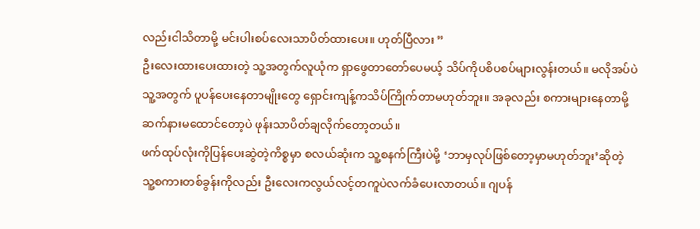လည်းငါသိတာမို့ မင်းပါးစပ်လေးသာပိတ်ထားပေး။ ဟုတ်ပြီလား ”
ဦးလေးထားပေးထားတဲ့ သူ့အတွက်လူယုံက ရှာဖွေတာတော်ပေမယ့် သိပ်ကိုပစိပစပ်များလွန်းတယ်။ မလိုအပ်ပဲသူ့အတွက် ပူပန်ပေးနေတာမျိုးတွေ ရှောင်းကျန့်ကသိပ်ကြိုက်တာမဟုတ်ဘူး။ အခုလည်း စကားများနေတာမို့ ဆက်နားမထောင်တော့ပဲ ဖုန်းသာပိတ်ချလိုက်တော့တယ်။
ဖက်ထုပ်လုံးကိုပြန်ပေးဆွဲတဲ့ကိစ္စမှာ စလယ်ဆုံးက သူ့စနက်ကြီးပဲမို့ ‘ဘာမှလုပ်ဖြစ်တော့မှာမဟုတ်ဘူး’ဆိုတဲ့ သူ့စကားတစ်ခွန်းကိုလည်း ဦးလေးကလွယ်လင့်တကူပဲလက်ခံပေးလာတယ်။ ဂျပန်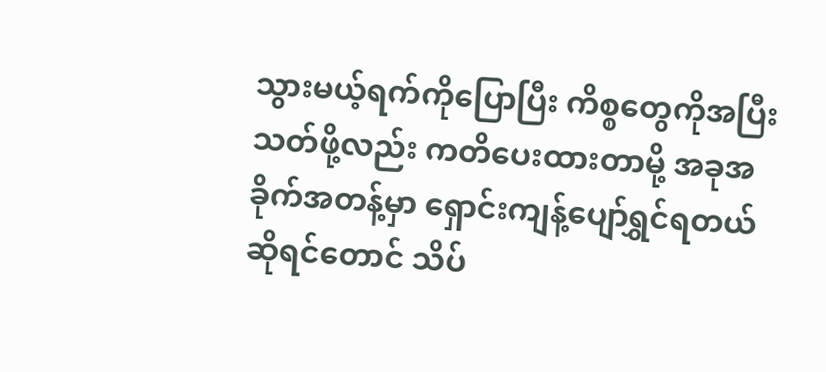သွားမယ့်ရက်ကိုပြောပြီး ကိစ္စတွေကိုအပြီးသတ်ဖို့လည်း ကတိပေးထားတာမို့ အခုအခိုက်အတန့်မှာ ရှောင်းကျန့်ပျော်ရွှင်ရတယ်ဆိုရင်တောင် သိပ်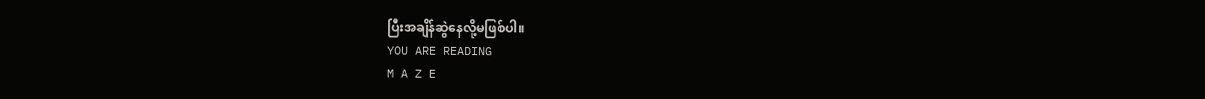ပြီးအချိန်ဆွဲနေလို့မဖြစ်ပါ။
YOU ARE READING
M A Z E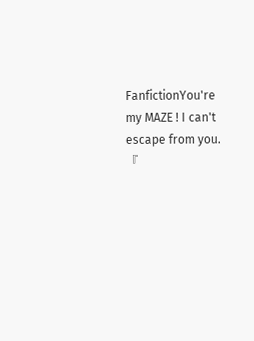FanfictionYou're my MAZE ! I can't escape from you. 『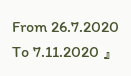From 26.7.2020 To 7.11.2020 』